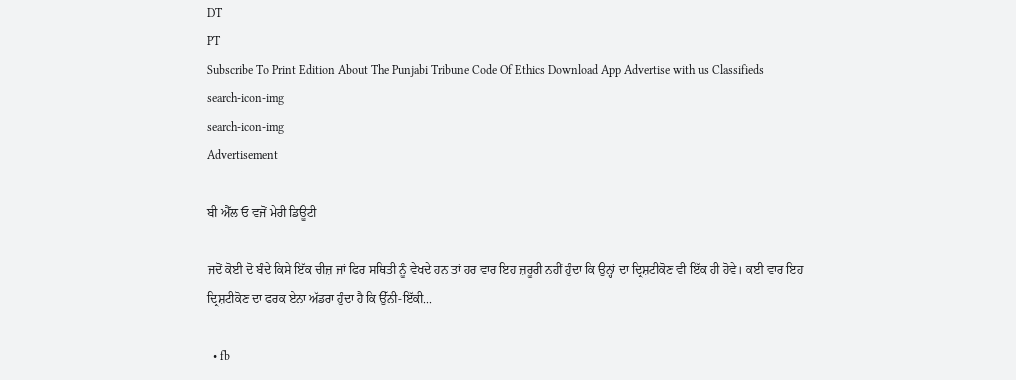DT
PT
Subscribe To Print Edition About The Punjabi Tribune Code Of Ethics Download App Advertise with us Classifieds
search-icon-img
search-icon-img
Advertisement

ਬੀ ਐੱਲ ਓ ਵਜੋਂ ਮੇਰੀ ਡਿਊਟੀ

ਜਦੋਂ ਕੋਈ ਦੋ ਬੰਦੇ ਕਿਸੇ ਇੱਕ ਚੀਜ਼ ਜਾਂ ਫਿਰ ਸਥਿਤੀ ਨੂੰ ਵੇਖਦੇ ਹਨ ਤਾਂ ਹਰ ਵਾਰ ਇਹ ਜ਼ਰੂਰੀ ਨਹੀਂ ਹੁੰਦਾ ਕਿ ਉਨ੍ਹਾਂ ਦਾ ਦ੍ਰਿਸ਼ਟੀਕੋਣ ਵੀ ਇੱਕ ਹੀ ਹੋਵੇ। ਕਈ ਵਾਰ ਇਹ ਦ੍ਰਿਸ਼ਟੀਕੋਣ ਦਾ ਫਰਕ ਏਨਾ ਅੱਡਰਾ ਹੁੰਦਾ ਹੈ ਕਿ ਉੱਨੀ-ਇੱਕੀ...

  • fb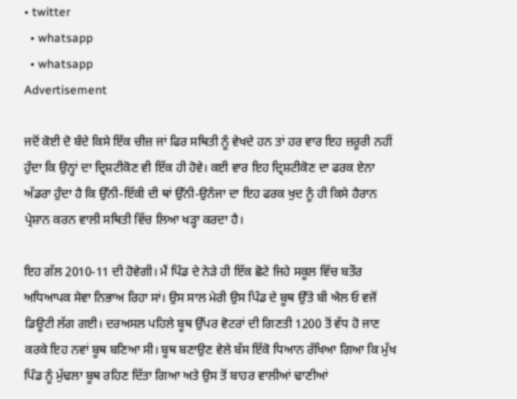• twitter
  • whatsapp
  • whatsapp
Advertisement

ਜਦੋਂ ਕੋਈ ਦੋ ਬੰਦੇ ਕਿਸੇ ਇੱਕ ਚੀਜ਼ ਜਾਂ ਫਿਰ ਸਥਿਤੀ ਨੂੰ ਵੇਖਦੇ ਹਨ ਤਾਂ ਹਰ ਵਾਰ ਇਹ ਜ਼ਰੂਰੀ ਨਹੀਂ ਹੁੰਦਾ ਕਿ ਉਨ੍ਹਾਂ ਦਾ ਦ੍ਰਿਸ਼ਟੀਕੋਣ ਵੀ ਇੱਕ ਹੀ ਹੋਵੇ। ਕਈ ਵਾਰ ਇਹ ਦ੍ਰਿਸ਼ਟੀਕੋਣ ਦਾ ਫਰਕ ਏਨਾ ਅੱਡਰਾ ਹੁੰਦਾ ਹੈ ਕਿ ਉੱਨੀ-ਇੱਕੀ ਦੀ ਥਾਂ ਉੱਨੀ-ਉਨੰਜਾ ਦਾ ਇਹ ਫਰਕ ਖੁਦ ਨੂੰ ਹੀ ਕਿਸੇ ਹੈਰਾਨ ਪ੍ਰੇਸ਼ਾਨ ਕਰਨ ਵਾਲੀ ਸਥਿਤੀ ਵਿੱਚ ਲਿਆ ਖੜ੍ਹਾ ਕਰਦਾ ਹੈ।

ਇਹ ਗੱਲ 2010-11 ਦੀ ਹੋਵੇਗੀ। ਮੈਂ ਪਿੰਡ ਦੇ ਨੇੜੇ ਹੀ ਇੱਕ ਛੋਟੇ ਜਿਹੇ ਸਕੂਲ ਵਿੱਚ ਬਤੌਰ ਅਧਿਆਪਕ ਸੇਵਾ ਨਿਭਾਅ ਰਿਹਾ ਸਾਂ। ਉਸ ਸਾਲ ਮੇਰੀ ਉਸ ਪਿੰਡ ਦੇ ਬੂਥ ਉੱਤੇ ਬੀ ਐਲ ਓ ਵਜੋਂ ਡਿਊਟੀ ਲੱਗ ਗਈ। ਦਰਅਸਲ ਪਹਿਲੇ ਬੂਥ ਉੱਪਰ ਵੋਟਰਾਂ ਦੀ ਗਿਣਤੀ 1200 ਤੋਂ ਵੱਧ ਹੋ ਜਾਣ ਕਰਕੇ ਇਹ ਨਵਾਂ ਬੂਥ ਬਣਿਆ ਸੀ। ਬੂਥ ਬਣਾਉਣ ਵੇਲੇ ਬੱਸ ਇੱਕੋ ਧਿਆਨ ਰੱਖਿਆ ਗਿਆ ਕਿ ਮੁੱਖ ਪਿੰਡ ਨੂੰ ਮੁੱਢਲਾ ਬੂਥ ਰਹਿਣ ਦਿੱਤਾ ਗਿਆ ਅਤੇ ਉਸ ਤੋਂ ਬਾਹਰ ਵਾਲੀਆਂ ਢਾਣੀਆਂ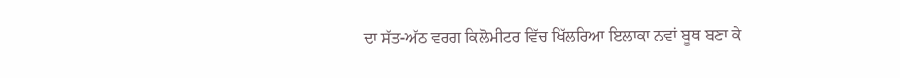ਦਾ ਸੱਤ-ਅੱਠ ਵਰਗ ਕਿਲੋਮੀਟਰ ਵਿੱਚ ਖਿੱਲਰਿਆ ਇਲਾਕਾ ਨਵਾਂ ਬੂਥ ਬਣਾ ਕੇ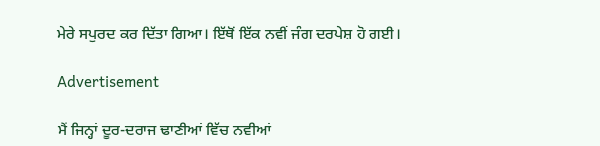ਮੇਰੇ ਸਪੁਰਦ ਕਰ ਦਿੱਤਾ ਗਿਆ। ਇੱਥੋਂ ਇੱਕ ਨਵੀਂ ਜੰਗ ਦਰਪੇਸ਼ ਹੋ ਗਈ।

Advertisement

ਮੈਂ ਜਿਨ੍ਹਾਂ ਦੂਰ-ਦਰਾਜ ਢਾਣੀਆਂ ਵਿੱਚ ਨਵੀਆਂ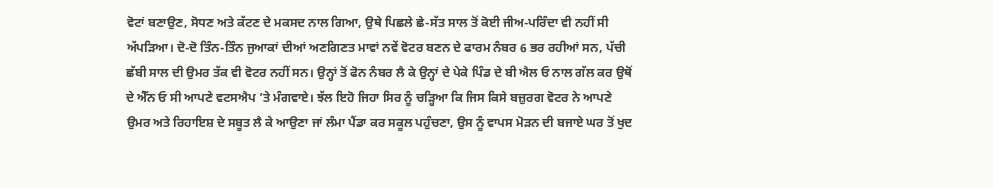ਵੋਟਾਂ ਬਣਾਉਣ, ਸੋਧਣ ਅਤੇ ਕੱਟਣ ਦੇ ਮਕਸਦ ਨਾਲ ਗਿਆ, ਉਥੇ ਪਿਛਲੇ ਛੇ-ਸੱਤ ਸਾਲ ਤੋਂ ਕੋਈ ਜੀਅ-ਪਰਿੰਦਾ ਵੀ ਨਹੀਂ ਸੀ ਅੱਪੜਿਆ। ਦੋ-ਦੋ ਤਿੰਨ-ਤਿੰਨ ਜੁਆਕਾਂ ਦੀਆਂ ਅਣਗਿਣਤ ਮਾਵਾਂ ਨਵੇਂ ਵੋਟਰ ਬਣਨ ਦੇ ਫਾਰਮ ਨੰਬਰ 6 ਭਰ ਰਹੀਆਂ ਸਨ, ਪੱਚੀ ਛੱਬੀ ਸਾਲ ਦੀ ਉਮਰ ਤੱਕ ਵੀ ਵੋਟਰ ਨਹੀਂ ਸਨ। ਉਨ੍ਹਾਂ ਤੋਂ ਫੋਨ ਨੰਬਰ ਲੈ ਕੇ ਉਨ੍ਹਾਂ ਦੇ ਪੇਕੇ ਪਿੰਡ ਦੇ ਬੀ ਐਲ ਓ ਨਾਲ ਗੱਲ ਕਰ ਉਥੋਂ ਦੇ ਐੱਨ ਓ ਸੀ ਆਪਣੇ ਵਟਸਐਪ ’ਤੇ ਮੰਗਵਾਏ। ਝੱਲ ਇਹੋ ਜਿਹਾ ਸਿਰ ਨੂੰ ਚੜ੍ਹਿਆ ਕਿ ਜਿਸ ਕਿਸੇ ਬਜ਼ੁਰਗ ਵੋਟਰ ਨੇ ਆਪਣੇ ਉਮਰ ਅਤੇ ਰਿਹਾਇਸ਼ ਦੇ ਸਬੂਤ ਲੈ ਕੇ ਆਉਣਾ ਜਾਂ ਲੰਮਾ ਪੈਂਡਾ ਕਰ ਸਕੂਲ ਪਹੁੰਚਣਾ, ਉਸ ਨੂੰ ਵਾਪਸ ਮੋੜਨ ਦੀ ਬਜਾਏ ਘਰ ਤੋਂ ਖੁਦ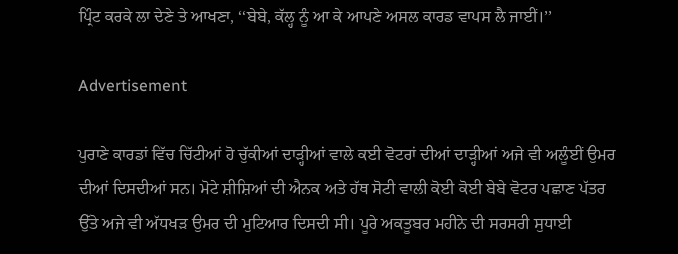ਪ੍ਰਿੰਟ ਕਰਕੇ ਲਾ ਦੇਣੇ ਤੇ ਆਖਣਾ, ‘‘ਬੇਬੇ, ਕੱਲ੍ਹ ਨੂੰ ਆ ਕੇ ਆਪਣੇ ਅਸਲ ਕਾਰਡ ਵਾਪਸ ਲੈ ਜਾਈਂ।’’

Advertisement

ਪੁਰਾਣੇ ਕਾਰਡਾਂ ਵਿੱਚ ਚਿੱਟੀਆਂ ਹੋ ਚੁੱਕੀਆਂ ਦਾੜ੍ਹੀਆਂ ਵਾਲੇ ਕਈ ਵੋਟਰਾਂ ਦੀਆਂ ਦਾੜ੍ਹੀਆਂ ਅਜੇ ਵੀ ਅਲੂੰਈਂ ਉਮਰ ਦੀਆਂ ਦਿਸਦੀਆਂ ਸਨ। ਮੋਟੇ ਸ਼ੀਸ਼ਿਆਂ ਦੀ ਐਨਕ ਅਤੇ ਹੱਥ ਸੋਟੀ ਵਾਲੀ ਕੋਈ ਕੋਈ ਬੇਬੇ ਵੋਟਰ ਪਛਾਣ ਪੱਤਰ ਉੱਤੇ ਅਜੇ ਵੀ ਅੱਧਖੜ ਉਮਰ ਦੀ ਮੁਟਿਆਰ ਦਿਸਦੀ ਸੀ। ਪੂਰੇ ਅਕਤੂਬਰ ਮਹੀਨੇ ਦੀ ਸਰਸਰੀ ਸੁਧਾਈ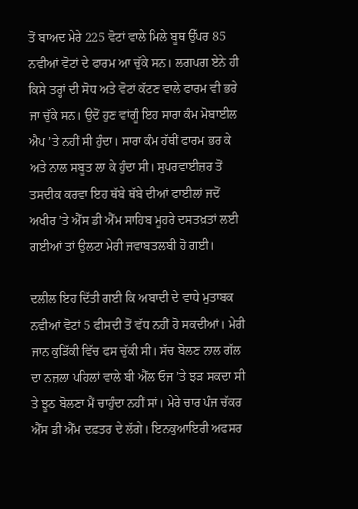ਤੋਂ ਬਾਅਦ ਮੇਰੇ 225 ਵੋਟਾਂ ਵਾਲੇ ਮਿਲੇ ਬੂਥ ਉੱਪਰ 85 ਨਵੀਆਂ ਵੋਟਾਂ ਦੇ ਫਾਰਮ ਆ ਚੁੱਕੇ ਸਨ। ਲਗਪਗ ਏਨੇ ਹੀ ਕਿਸੇ ਤਰ੍ਹਾਂ ਦੀ ਸੋਧ ਅਤੇ ਵੋਟਾਂ ਕੱਟਣ ਵਾਲੇ ਫਾਰਮ ਵੀ ਭਰੇ ਜਾ ਚੁੱਕੇ ਸਨ। ਉਦੋਂ ਹੁਣ ਵਾਂਗੂੰ ਇਹ ਸਾਰਾ ਕੰਮ ਮੋਬਾਈਲ ਐਪ ’ਤੇ ਨਹੀਂ ਸੀ ਹੁੰਦਾ। ਸਾਰਾ ਕੰਮ ਹੱਥੀਂ ਫਾਰਮ ਭਰ ਕੇ ਅਤੇ ਨਾਲ ਸਬੂਤ ਲਾ ਕੇ ਹੁੰਦਾ ਸੀ। ਸੁਪਰਵਾਈਜ਼ਰ ਤੋਂ ਤਸਦੀਕ ਕਰਵਾ ਇਹ ਥੱਬੇ ਥੱਬੇ ਦੀਆਂ ਫਾਈਲਾਂ ਜਦੋਂ ਅਖੀਰ ’ਤੇ ਐੱਸ ਡੀ ਐੱਮ ਸਾਹਿਬ ਮੂਹਰੇ ਦਸਤਖ਼ਤਾਂ ਲਈ ਗਈਆਂ ਤਾਂ ਉਲਟਾ ਮੇਰੀ ਜਵਾਬਤਲਬੀ ਹੋ ਗਈ।

ਦਲੀਲ ਇਹ ਦਿੱਤੀ ਗਈ ਕਿ ਅਬਾਦੀ ਦੇ ਵਾਧੇ ਮੁਤਾਬਕ ਨਵੀਆਂ ਵੋਟਾਂ 5 ਫੀਸਦੀ ਤੋਂ ਵੱਧ ਨਹੀਂ ਹੋ ਸਕਦੀਆਂ। ਮੇਰੀ ਜਾਨ ਕੁੜਿੱਕੀ ਵਿੱਚ ਫਸ ਚੁੱਕੀ ਸੀ। ਸੱਚ ਬੋਲਣ ਨਾਲ ਗੱਲ ਦਾ ਨਜ਼ਲਾ ਪਹਿਲਾਂ ਵਾਲੇ ਬੀ ਐੱਲ ਓਜ ’ਤੇ ਝੜ ਸਕਦਾ ਸੀ ਤੇ ਝੂਠ ਬੋਲਣਾ ਮੈਂ ਚਾਹੁੰਦਾ ਨਹੀਂ ਸਾਂ। ਮੇਰੇ ਚਾਰ ਪੰਜ ਚੱਕਰ ਐੱਸ ਡੀ ਐੱਮ ਦਫ਼ਤਰ ਦੇ ਲੱਗੇ। ਇਨਕੁਆਇਰੀ ਅਫਸਰ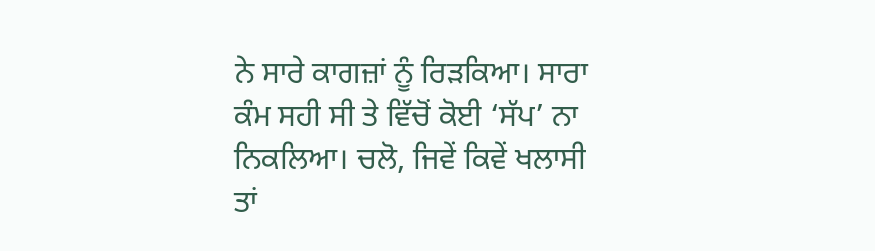ਨੇ ਸਾਰੇ ਕਾਗਜ਼ਾਂ ਨੂੰ ਰਿੜਕਿਆ। ਸਾਰਾ ਕੰਮ ਸਹੀ ਸੀ ਤੇ ਵਿੱਚੋਂ ਕੋਈ ‘ਸੱਪ’ ਨਾ ਨਿਕਲਿਆ। ਚਲੋ, ਜਿਵੇਂ ਕਿਵੇਂ ਖਲਾਸੀ ਤਾਂ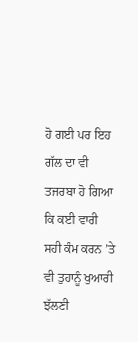ਹੋ ਗਈ ਪਰ ਇਹ ਗੱਲ ਦਾ ਵੀ ਤਜਰਬਾ ਹੋ ਗਿਆ ਕਿ ਕਈ ਵਾਰੀ ਸਹੀ ਕੰਮ ਕਰਨ ’ਤੇ ਵੀ ਤੁਹਾਨੂੰ ਖੁਆਰੀ ਝੱਲਣੀ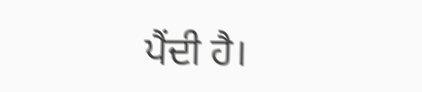ਪੈਂਦੀ ਹੈ।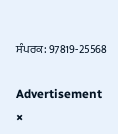ਸੰਪਰਕ: 97819-25568

Advertisement
×